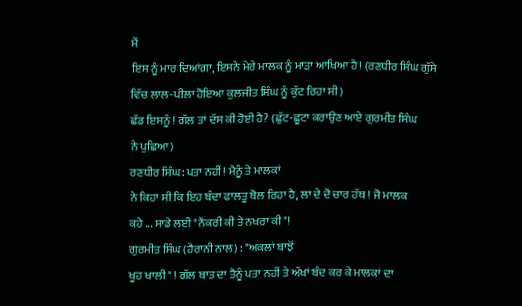ਮੈਂ
ਇਸ ਨੂੰ ਮਾਰ ਦਿਆਂਗਾ, ਇਸਨੇ ਮੇਰੇ ਮਾਲਕ ਨੂੰ ਮਾੜਾ ਆਖਿਆ ਹੈ! (ਰਣਧੀਰ ਸਿੰਘ ਗੁੱਸੇ
ਵਿੱਚ ਲਾਲ-ਪੀਲਾ ਹੋਇਆ ਕੁਲਜੀਤ ਸਿੰਘ ਨੂੰ ਕੁੱਟ ਰਿਹਾ ਸੀ)
ਛੱਡ ਇਸਨੂੰ ! ਗੱਲ ਤਾਂ ਦੱਸ ਕੀ ਹੋਈ ਹੈ? (ਛੁੱਟ-ਛੂਟਾ ਕਰਾਉਣ ਆਏ ਗੁਰਮੀਤ ਸਿੰਘ
ਨੇ ਪੁਛਿਆ)
ਰਣਧੀਰ ਸਿੰਘ: ਪਤਾ ਨਹੀਂ! ਮੈਨੂੰ ਤੇ ਮਾਲਕਾਂ
ਨੇ ਕਿਹਾ ਸੀ ਕਿ ਇਹ ਬੰਦਾ ਫਾਲਤੂ ਬੋਲ ਰਿਹਾ ਹੈ, ਲਾ ਦੇ ਦੋ ਚਾਰ ਹੱਥ ! ਜੋ ਮਾਲਕ
ਕਹੇ ... ਸਾਡੇ ਲਈ "ਨੌਕਰੀ ਕੀ ਤੇ ਨਖਰਾ ਕੀ"!
ਗੁਰਮੀਤ ਸਿੰਘ (ਹੈਰਾਨੀ ਨਾਲ) : "ਅਕਲਾਂ ਬਾਝੋਂ
ਖੂਹ ਖਾਲੀ" ! ਗੱਲ ਬਾਤ ਦਾ ਤੈਨੂੰ ਪਤਾ ਨਹੀਂ ਤੇ ਅੱਖਾਂ ਬੰਦ ਕਰ ਕੇ ਮਾਲਕਾਂ ਦਾ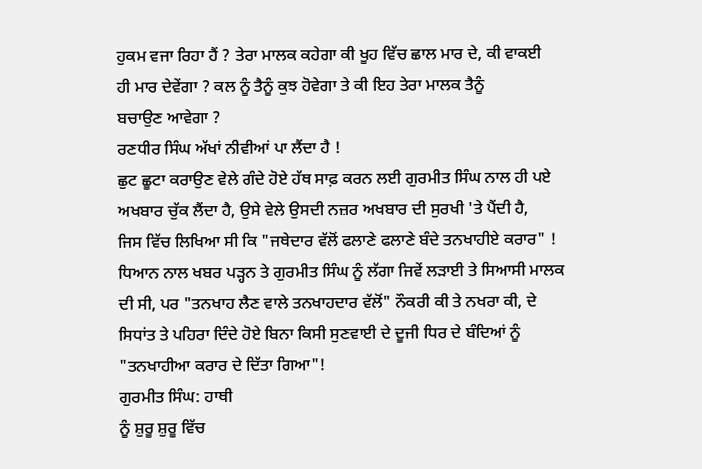ਹੁਕਮ ਵਜਾ ਰਿਹਾ ਹੈਂ ? ਤੇਰਾ ਮਾਲਕ ਕਹੇਗਾ ਕੀ ਖੂਹ ਵਿੱਚ ਛਾਲ ਮਾਰ ਦੇ, ਕੀ ਵਾਕਈ
ਹੀ ਮਾਰ ਦੇਵੇਂਗਾ ? ਕਲ ਨੂੰ ਤੈਨੂੰ ਕੁਝ ਹੋਵੇਗਾ ਤੇ ਕੀ ਇਹ ਤੇਰਾ ਮਾਲਕ ਤੈਨੂੰ
ਬਚਾਉਣ ਆਵੇਗਾ ?
ਰਣਧੀਰ ਸਿੰਘ ਅੱਖਾਂ ਨੀਵੀਆਂ ਪਾ ਲੈਂਦਾ ਹੈ !
ਛੁਟ ਛੂਟਾ ਕਰਾਉਣ ਵੇਲੇ ਗੰਦੇ ਹੋਏ ਹੱਥ ਸਾਫ਼ ਕਰਨ ਲਈ ਗੁਰਮੀਤ ਸਿੰਘ ਨਾਲ ਹੀ ਪਏ
ਅਖਬਾਰ ਚੁੱਕ ਲੈਂਦਾ ਹੈ, ਉਸੇ ਵੇਲੇ ਉਸਦੀ ਨਜ਼ਰ ਅਖਬਾਰ ਦੀ ਸੁਰਖੀ 'ਤੇ ਪੈਂਦੀ ਹੈ,
ਜਿਸ ਵਿੱਚ ਲਿਖਿਆ ਸੀ ਕਿ "ਜਥੇਦਾਰ ਵੱਲੋਂ ਫਲਾਣੇ ਫਲਾਣੇ ਬੰਦੇ ਤਨਖਾਹੀਏ ਕਰਾਰ" !
ਧਿਆਨ ਨਾਲ ਖਬਰ ਪੜ੍ਹਨ ਤੇ ਗੁਰਮੀਤ ਸਿੰਘ ਨੂੰ ਲੱਗਾ ਜਿਵੇਂ ਲੜਾਈ ਤੇ ਸਿਆਸੀ ਮਾਲਕ
ਦੀ ਸੀ, ਪਰ "ਤਨਖਾਹ ਲੈਣ ਵਾਲੇ ਤਨਖਾਹਦਾਰ ਵੱਲੋਂ" ਨੌਕਰੀ ਕੀ ਤੇ ਨਖਰਾ ਕੀ, ਦੇ
ਸਿਧਾਂਤ ਤੇ ਪਹਿਰਾ ਦਿੰਦੇ ਹੋਏ ਬਿਨਾ ਕਿਸੀ ਸੁਣਵਾਈ ਦੇ ਦੂਜੀ ਧਿਰ ਦੇ ਬੰਦਿਆਂ ਨੂੰ
"ਤਨਖਾਹੀਆ ਕਰਾਰ ਦੇ ਦਿੱਤਾ ਗਿਆ"!
ਗੁਰਮੀਤ ਸਿੰਘ: ਹਾਥੀ
ਨੂੰ ਸ਼ੁਰੂ ਸ਼ੁਰੂ ਵਿੱਚ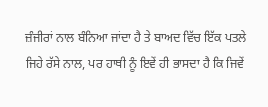ਜ਼ੰਜੀਰਾਂ ਨਾਲ ਬੰਨਿਆ ਜਾਂਦਾ ਹੈ ਤੇ ਬਾਅਦ ਵਿੱਚ ਇੱਕ ਪਤਲੇ
ਜਿਹੇ ਰੱਸੇ ਨਾਲ, ਪਰ ਹਾਥੀ ਨੂੰ ਇਵੇਂ ਹੀ ਭਾਸਦਾ ਹੈ ਕਿ ਜਿਵੇਂ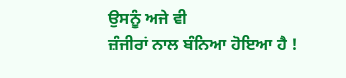ਉਸਨੂੰ ਅਜੇ ਵੀ
ਜ਼ੰਜੀਰਾਂ ਨਾਲ ਬੰਨਿਆ ਹੋਇਆ ਹੈ !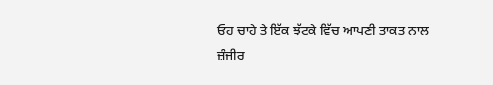ਓਹ ਚਾਹੇ ਤੇ ਇੱਕ ਝੱਟਕੇ ਵਿੱਚ ਆਪਣੀ ਤਾਕਤ ਨਾਲ
ਜ਼ੰਜੀਰ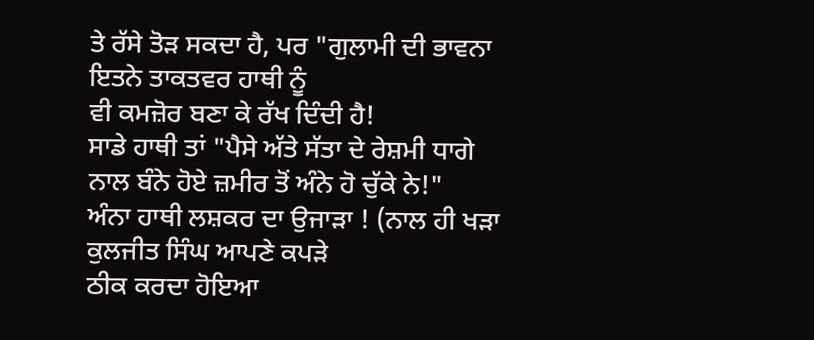ਤੇ ਰੱਸੇ ਤੋੜ ਸਕਦਾ ਹੈ, ਪਰ "ਗੁਲਾਮੀ ਦੀ ਭਾਵਨਾ ਇਤਨੇ ਤਾਕਤਵਰ ਹਾਥੀ ਨੂੰ
ਵੀ ਕਮਜ਼ੋਰ ਬਣਾ ਕੇ ਰੱਖ ਦਿੰਦੀ ਹੈ!
ਸਾਡੇ ਹਾਥੀ ਤਾਂ "ਪੈਸੇ ਅੱਤੇ ਸੱਤਾ ਦੇ ਰੇਸ਼ਮੀ ਧਾਗੇ
ਨਾਲ ਬੰਨੇ ਹੋਏ ਜ਼ਮੀਰ ਤੋਂ ਅੰਨੇ ਹੋ ਚੁੱਕੇ ਨੇ!"
ਅੰਨਾ ਹਾਥੀ ਲਸ਼ਕਰ ਦਾ ਉਜਾੜਾ ! (ਨਾਲ ਹੀ ਖੜਾ ਕੁਲਜੀਤ ਸਿੰਘ ਆਪਣੇ ਕਪੜੇ
ਠੀਕ ਕਰਦਾ ਹੋਇਆ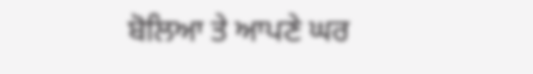ਬੋਲਿਆ ਤੇ ਆਪਣੇ ਘਰ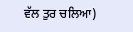ਵੱਲ ਤੁਰ ਚਲਿਆ)